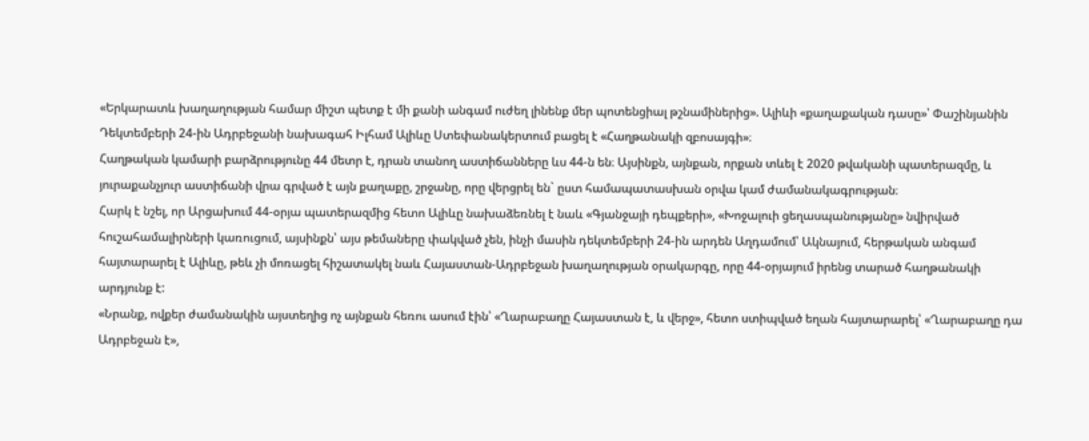«Երկարատև խաղաղության համար միշտ պետք է մի քանի անգամ ուժեղ լինենք մեր պոտենցիալ թշնամիներից». Ալիևի «քաղաքական դասը»՝ Փաշինյանին
Դեկտեմբերի 24-ին Ադրբեջանի նախագահ Իլհամ Ալիևը Ստեփանակերտում բացել է «Հաղթանակի զբոսայգի»։
Հաղթական կամարի բարձրությունը 44 մետր է, դրան տանող աստիճանները ևս 44-ն են։ Այսինքն, այնքան, որքան տևել է 2020 թվականի պատերազմը, և յուրաքանչյուր աստիճանի վրա գրված է այն քաղաքը, շրջանը, որը վերցրել են` ըստ համապատասխան օրվա կամ ժամանակագրության։
Հարկ է նշել, որ Արցախում 44-օրյա պատերազմից հետո Ալիևը նախաձեռնել է նաև «Գյանջայի դեպքերի», «Խոջալուի ցեղասպանությանը» նվիրված հուշահամալիրների կառուցում, այսինքն՝ այս թեմաները փակված չեն, ինչի մասին դեկտեմբերի 24-ին արդեն Աղդամում՝ Ակնայում, հերթական անգամ հայտարարել է Ալիևը, թեև չի մոռացել հիշատակել նաև Հայաստան-Ադրբեջան խաղաղության օրակարգը, որը 44-օրյայում իրենց տարած հաղթանակի արդյունք է:
«Նրանք, ովքեր ժամանակին այստեղից ոչ այնքան հեռու ասում էին՝ «Ղարաբաղը Հայաստան է, և վերջ», հետո ստիպված եղան հայտարարել՝ «Ղարաբաղը դա Ադրբեջան է»,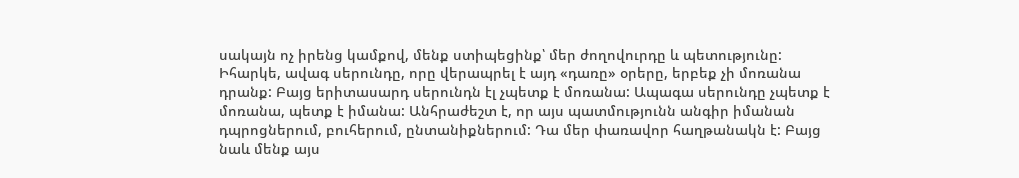սակայն ոչ իրենց կամքով, մենք ստիպեցինք՝ մեր ժողովուրդը և պետությունը: Իհարկե, ավագ սերունդը, որը վերապրել է այդ «դառը» օրերը, երբեք չի մոռանա դրանք: Բայց երիտասարդ սերունդն էլ չպետք է մոռանա: Ապագա սերունդը չպետք է մոռանա, պետք է իմանա: Անհրաժեշտ է, որ այս պատմությունն անգիր իմանան դպրոցներում, բուհերում, ընտանիքներում: Դա մեր փառավոր հաղթանակն է: Բայց նաև մենք այս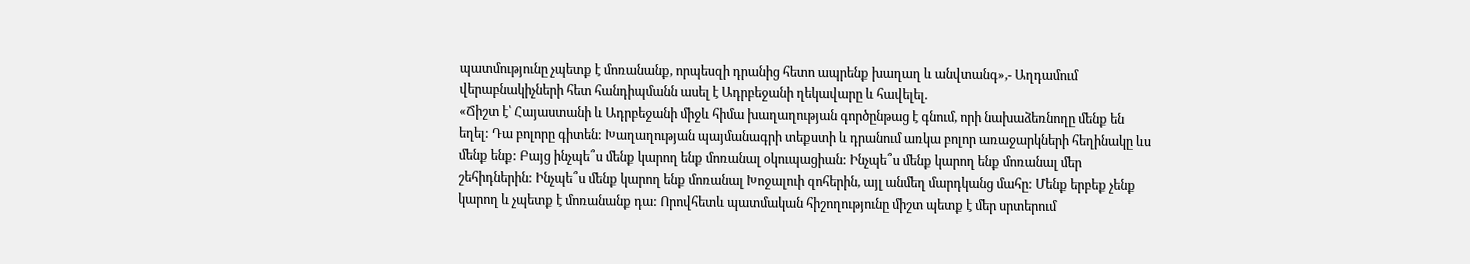պատմությունը չպետք է մոռանանք, որպեսզի դրանից հետո ապրենք խաղաղ և անվտանգ»,- Աղդամում վերաբնակիչների հետ հանդիպմանն ասել է Ադրբեջանի ղեկավարը և հավելել.
«Ճիշտ է՝ Հայաստանի և Ադրբեջանի միջև հիմա խաղաղության գործընթաց է գնում, որի նախաձեռնողը մենք են եղել: Դա բոլորը գիտեն: Խաղաղության պայմանագրի տեքստի և դրանում առկա բոլոր առաջարկների հեղինակը ևս մենք ենք: Բայց ինչպե՞ս մենք կարող ենք մոռանալ օկուպացիան: Ինչպե՞ս մենք կարող ենք մոռանալ մեր շեհիդներին: Ինչպե՞ս մենք կարող ենք մոռանալ Խոջալուի զոհերին, այլ անմեղ մարդկանց մահը: Մենք երբեք չենք կարող և չպետք է մոռանանք դա: Որովհետև պատմական հիշողությունը միշտ պետք է մեր սրտերում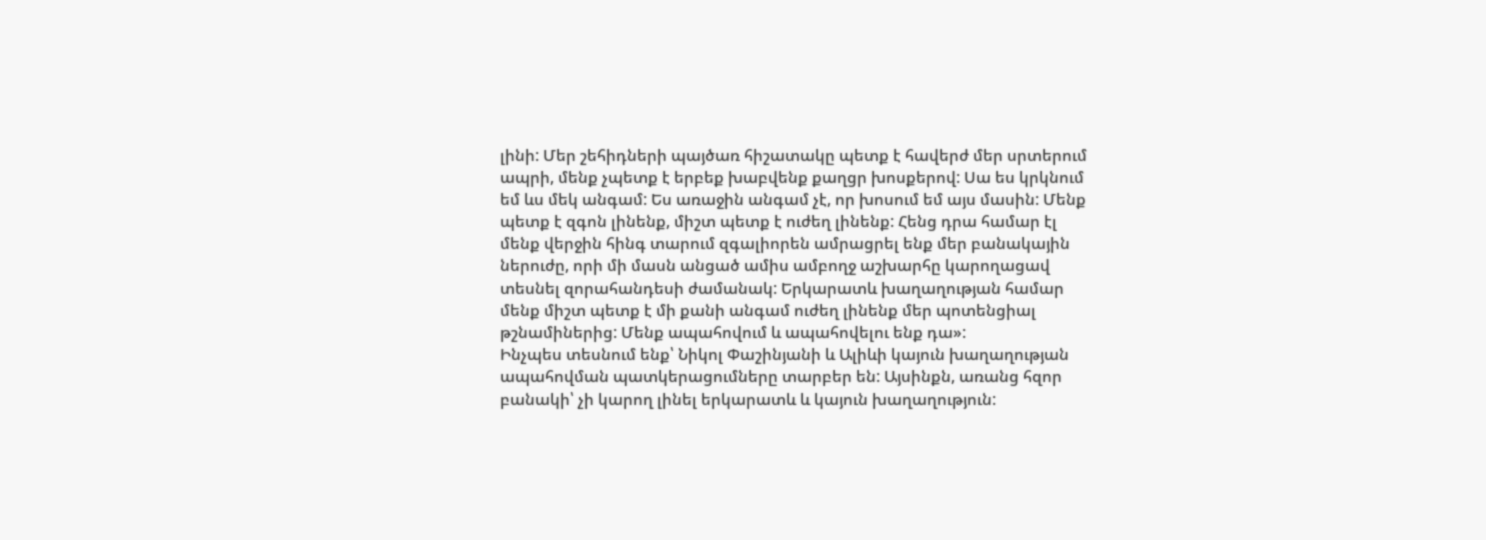լինի: Մեր շեհիդների պայծառ հիշատակը պետք է հավերժ մեր սրտերում ապրի, մենք չպետք է երբեք խաբվենք քաղցր խոսքերով: Սա ես կրկնում եմ ևս մեկ անգամ: Ես առաջին անգամ չէ, որ խոսում եմ այս մասին: Մենք պետք է զգոն լինենք, միշտ պետք է ուժեղ լինենք: Հենց դրա համար էլ մենք վերջին հինգ տարում զգալիորեն ամրացրել ենք մեր բանակային ներուժը, որի մի մասն անցած ամիս ամբողջ աշխարհը կարողացավ տեսնել զորահանդեսի ժամանակ: Երկարատև խաղաղության համար մենք միշտ պետք է մի քանի անգամ ուժեղ լինենք մեր պոտենցիալ թշնամիներից: Մենք ապահովում և ապահովելու ենք դա»:
Ինչպես տեսնում ենք՝ Նիկոլ Փաշինյանի և Ալիևի կայուն խաղաղության ապահովման պատկերացումները տարբեր են: Այսինքն, առանց հզոր բանակի՝ չի կարող լինել երկարատև և կայուն խաղաղություն: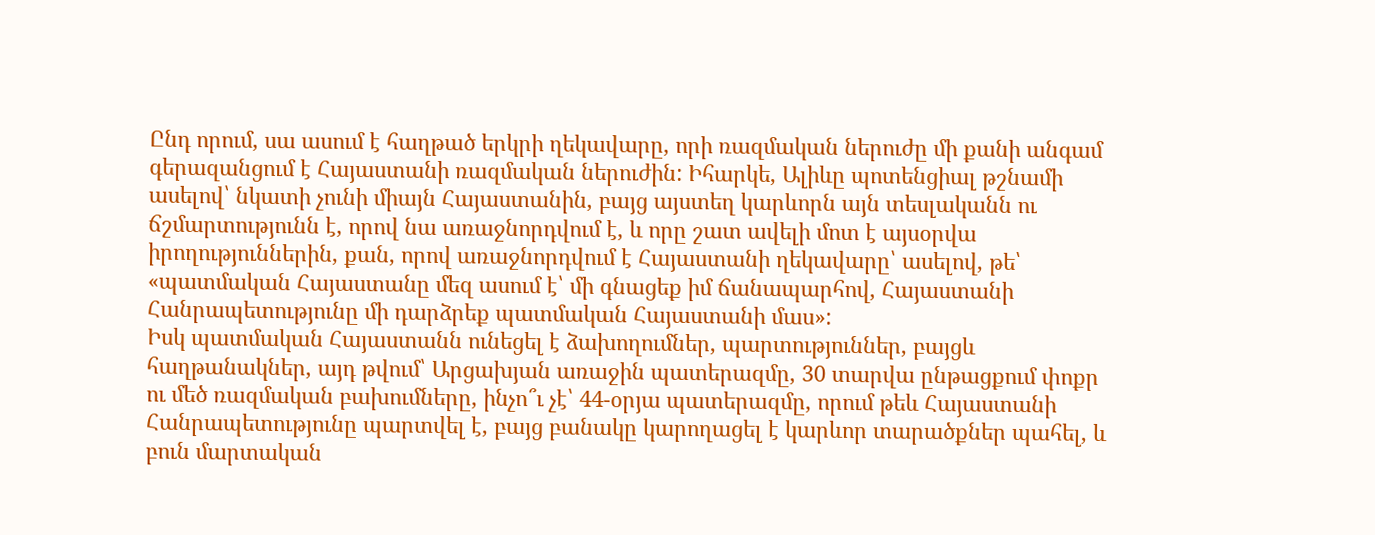Ընդ որում, սա ասում է հաղթած երկրի ղեկավարը, որի ռազմական ներուժը մի քանի անգամ գերազանցում է Հայաստանի ռազմական ներուժին: Իհարկե, Ալիևը պոտենցիալ թշնամի ասելով՝ նկատի չունի միայն Հայաստանին, բայց այստեղ կարևորն այն տեսլականն ու ճշմարտությունն է, որով նա առաջնորդվում է, և որը շատ ավելի մոտ է այսօրվա իրողություններին, քան, որով առաջնորդվում է Հայաստանի ղեկավարը՝ ասելով, թե՝ «պատմական Հայաստանը մեզ ասում է՝ մի գնացեք իմ ճանապարհով, Հայաստանի Հանրապետությունը մի դարձրեք պատմական Հայաստանի մաս»:
Իսկ պատմական Հայաստանն ունեցել է ձախողումներ, պարտություններ, բայցև հաղթանակներ, այդ թվում՝ Արցախյան առաջին պատերազմը, 30 տարվա ընթացքում փոքր ու մեծ ռազմական բախումները, ինչո՞ւ չէ՝ 44-օրյա պատերազմը, որում թեև Հայաստանի Հանրապետությունը պարտվել է, բայց բանակը կարողացել է կարևոր տարածքներ պահել, և բուն մարտական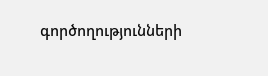գործողությունների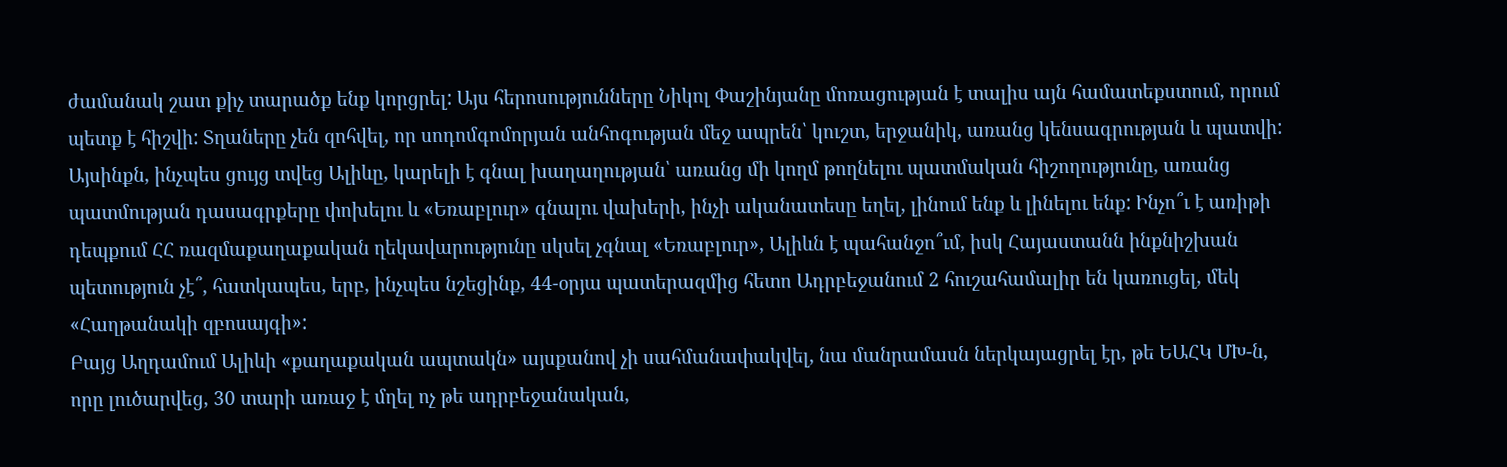ժամանակ շատ քիչ տարածք ենք կորցրել: Այս հերոսությունները Նիկոլ Փաշինյանը մոռացության է տալիս այն համատեքստում, որում պետք է հիշվի: Տղաները չեն զոհվել, որ սոդոմգոմորյան անհոգության մեջ ապրեն՝ կուշտ, երջանիկ, առանց կենսագրության և պատվի:
Այսինքն, ինչպես ցույց տվեց Ալիևը, կարելի է գնալ խաղաղության՝ առանց մի կողմ թողնելու պատմական հիշողությունը, առանց պատմության դասագրքերը փոխելու և «Եռաբլուր» գնալու վախերի, ինչի ականատեսը եղել, լինում ենք և լինելու ենք: Ինչո՞ւ է առիթի դեպքում ՀՀ ռազմաքաղաքական ղեկավարությունը սկսել չգնալ «Եռաբլուր», Ալիևն է պահանջո՞ւմ, իսկ Հայաստանն ինքնիշխան պետություն չէ՞, հատկապես, երբ, ինչպես նշեցինք, 44-օրյա պատերազմից հետո Ադրբեջանում 2 հուշահամալիր են կառուցել, մեկ «Հաղթանակի զբոսայգի»:
Բայց Աղդամում Ալիևի «քաղաքական ապտակն» այսքանով չի սահմանափակվել, նա մանրամասն ներկայացրել էր, թե ԵԱՀԿ ՄԽ-ն, որը լուծարվեց, 30 տարի առաջ է մղել ոչ թե ադրբեջանական,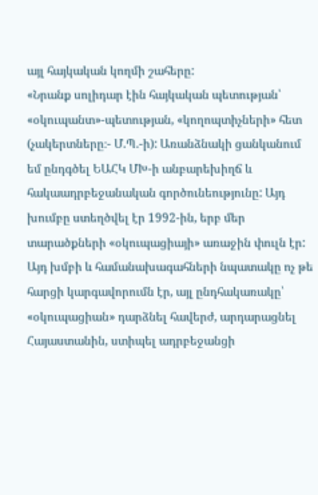այլ հայկական կողմի շահերը:
«Նրանք սոլիդար էին հայկական պետության՝ «օկուպանտ»-պետության, «կողոպտիչների» հետ (չակերտները։- Մ.Պ.-ի): Առանձնակի ցանկանում եմ ընդգծել ԵԱՀԿ ՄԽ-ի անբարեխիղճ և հակաադրբեջանական գործունեությունը: Այդ խումբը ստեղծվել էր 1992-ին, երբ մեր տարածքների «օկուպացիայի» առաջին փուլն էր:
Այդ խմբի և համանախագահների նպատակը ոչ թե հարցի կարգավորումն էր, այլ ընդհակառակը՝ «օկուպացիան» դարձնել հավերժ, արդարացնել Հայաստանին, ստիպել ադրբեջանցի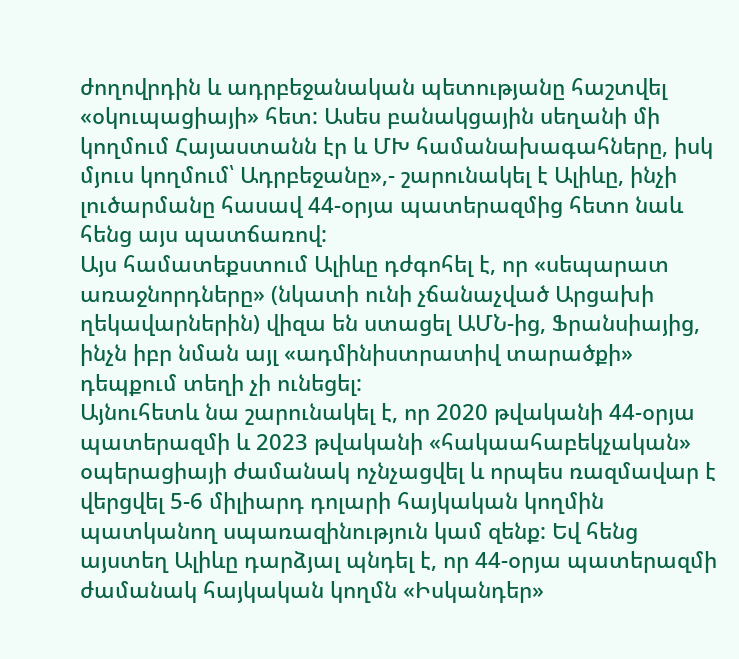ժողովրդին և ադրբեջանական պետությանը հաշտվել «օկուպացիայի» հետ: Ասես բանակցային սեղանի մի կողմում Հայաստանն էր և ՄԽ համանախագահները, իսկ մյուս կողմում՝ Ադրբեջանը»,- շարունակել է Ալիևը, ինչի լուծարմանը հասավ 44-օրյա պատերազմից հետո նաև հենց այս պատճառով:
Այս համատեքստում Ալիևը դժգոհել է, որ «սեպարատ առաջնորդները» (նկատի ունի չճանաչված Արցախի ղեկավարներին) վիզա են ստացել ԱՄՆ-ից, Ֆրանսիայից, ինչն իբր նման այլ «ադմինիստրատիվ տարածքի» դեպքում տեղի չի ունեցել:
Այնուհետև նա շարունակել է, որ 2020 թվականի 44-օրյա պատերազմի և 2023 թվականի «հակաահաբեկչական» օպերացիայի ժամանակ ոչնչացվել և որպես ռազմավար է վերցվել 5-6 միլիարդ դոլարի հայկական կողմին պատկանող սպառազինություն կամ զենք: Եվ հենց այստեղ Ալիևը դարձյալ պնդել է, որ 44-օրյա պատերազմի ժամանակ հայկական կողմն «Իսկանդեր»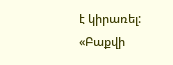է կիրառել:
«Բաքվի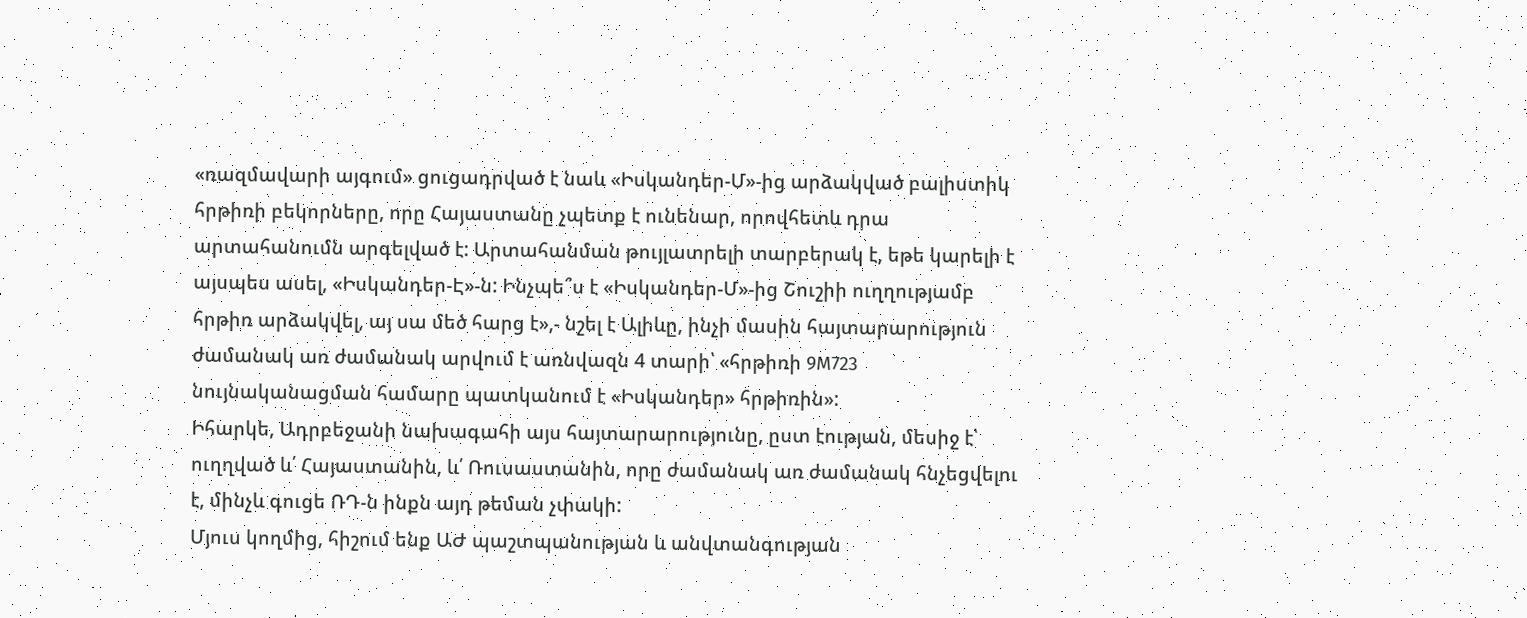«ռազմավարի այգում» ցուցադրված է նաև «Իսկանդեր-Մ»-ից արձակված բալիստիկ հրթիռի բեկորները, որը Հայաստանը չպետք է ունենար, որովհետև դրա արտահանումն արգելված է: Արտահանման թույլատրելի տարբերակ է, եթե կարելի է այսպես ասել, «Իսկանդեր-Է»-ն: Ինչպե՞ս է «Իսկանդեր-Մ»-ից Շուշիի ուղղությամբ հրթիռ արձակվել, այ սա մեծ հարց է»,- նշել է Ալիևը, ինչի մասին հայտարարություն ժամանակ առ ժամանակ արվում է առնվազն 4 տարի՝ «հրթիռի 9M723 նույնականացման համարը պատկանում է «Իսկանդեր» հրթիռին»:
Իհարկե, Ադրբեջանի նախագահի այս հայտարարությունը, ըստ էության, մեսիջ է՝ ուղղված և՛ Հայաստանին, և՛ Ռուսաստանին, որը ժամանակ առ ժամանակ հնչեցվելու է, մինչև գուցե ՌԴ-ն ինքն այդ թեման չփակի:
Մյուս կողմից, հիշում ենք ԱԺ պաշտպանության և անվտանգության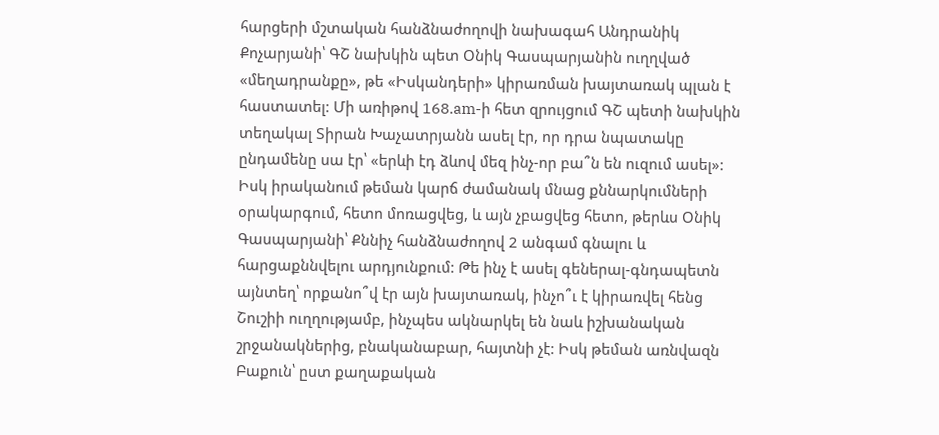հարցերի մշտական հանձնաժողովի նախագահ Անդրանիկ Քոչարյանի՝ ԳՇ նախկին պետ Օնիկ Գասպարյանին ուղղված «մեղադրանքը», թե «Իսկանդերի» կիրառման խայտառակ պլան է հաստատել: Մի առիթով 168.am-ի հետ զրույցում ԳՇ պետի նախկին տեղակալ Տիրան Խաչատրյանն ասել էր, որ դրա նպատակը ընդամենը սա էր՝ «երևի էդ ձևով մեզ ինչ-որ բա՞ն են ուզում ասել»: Իսկ իրականում թեման կարճ ժամանակ մնաց քննարկումների օրակարգում, հետո մոռացվեց, և այն չբացվեց հետո, թերևս Օնիկ Գասպարյանի՝ Քննիչ հանձնաժողով 2 անգամ գնալու և հարցաքննվելու արդյունքում: Թե ինչ է ասել գեներալ-գնդապետն այնտեղ՝ որքանո՞վ էր այն խայտառակ, ինչո՞ւ է կիրառվել հենց Շուշիի ուղղությամբ, ինչպես ակնարկել են նաև իշխանական շրջանակներից, բնականաբար, հայտնի չէ: Իսկ թեման առնվազն Բաքուն՝ ըստ քաղաքական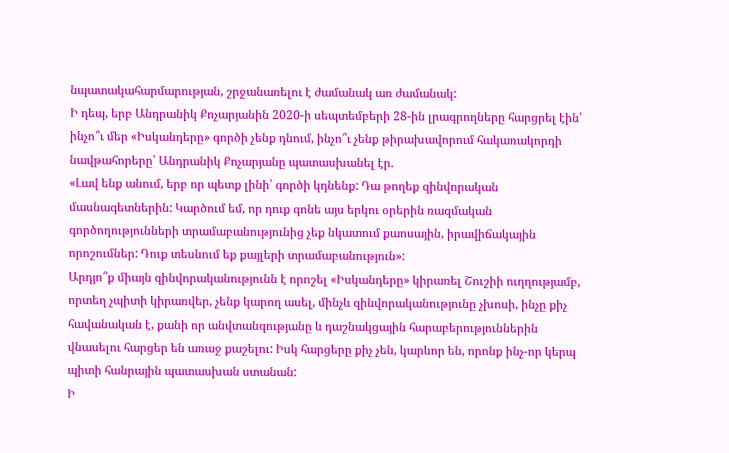նպատակահարմարության, շրջանառելու է ժամանակ առ ժամանակ:
Ի դեպ, երբ Անդրանիկ Քոչարյանին 2020-ի սեպտեմբերի 28-ին լրագրողները հարցրել էին՝ ինչո՞ւ մեր «Իսկանդերը» գործի չենք դնում, ինչո՞ւ չենք թիրախավորում հակառակորդի նավթահորերը՝ Անդրանիկ Քոչարյանը պատասխանել էր.
«Լավ ենք անում, երբ որ պետք լինի՝ գործի կդնենք: Դա թողեք զինվորական մասնագետներին: Կարծում եմ, որ դուք գոնե այս երկու օրերին ռազմական գործողությունների տրամաբանությունից չեք նկատում քաոսային, իրավիճակային որոշումներ: Դուք տեսնում եք քայլերի տրամաբանություն»:
Արդյո՞ք միայն զինվորականությունն է որոշել «Իսկանդերը» կիրառել Շուշիի ուղղությամբ, որտեղ չպիտի կիրառվեր, չենք կարող ասել, մինչև զինվորականությունը չխոսի, ինչը քիչ հավանական է, քանի որ անվտանգությանը և դաշնակցային հարաբերություններին վնասելու հարցեր են առաջ քաշելու: Իսկ հարցերը քիչ չեն, կարևոր են, որոնք ինչ-որ կերպ պիտի հանրային պատասխան ստանան:
Ի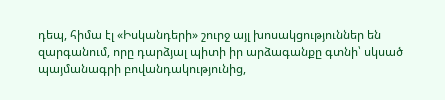դեպ, հիմա էլ «Իսկանդերի» շուրջ այլ խոսակցություններ են զարգանում, որը դարձյալ պիտի իր արձագանքը գտնի՝ սկսած պայմանագրի բովանդակությունից,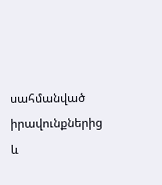սահմանված իրավունքներից և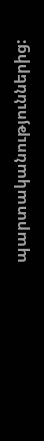պարտականություններից: